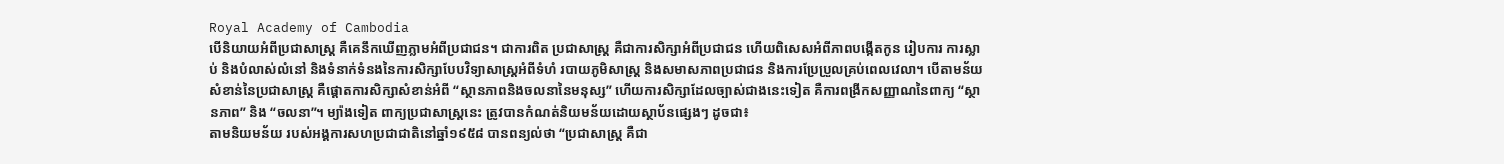Royal Academy of Cambodia
បើនិយាយអំពីប្រជាសាស្រ្ត គឺគេនឹកឃើញភ្លាមអំពីប្រជាជន។ ជាការពិត ប្រជាសាស្រ្ត គឺជាការសិក្សាអំពីប្រជាជន ហើយពិសេសអំពីភាពបង្កើតកូន រៀបការ ការស្លាប់ និងបំលាស់លំនៅ និងទំនាក់ទំនងនៃការសិក្សាបែបវិទ្យាសាស្រ្តអំពីទំហំ របាយភូមិសាស្រ្ត និងសមាសភាពប្រជាជន និងការប្រែប្រួលគ្រប់ពេលវេលា។ បើតាមន័យសំខាន់នៃប្រជាសាស្រ្ត គឺផ្តោតការសិក្សាសំខាន់អំពី “ស្ថានភាពនិងចលនានៃមនុស្ស” ហើយការសិក្សាដែលច្បាស់ជាងនេះទៀត គឺការពង្រីកសញ្ញាណនៃពាក្យ “ស្ថានភាព” និង “ចលនា”។ ម្យ៉ាងទៀត ពាក្យប្រជាសាស្រ្តនេះ ត្រូវបានកំណត់និយមន័យដោយស្ថាប័នផ្សេងៗ ដូចជា៖
តាមនិយមន័យ របស់អង្គការសហប្រជាជាតិនៅឆ្នាំ១៩៥៨ បានពន្យល់ថា “ប្រជាសាស្រ្ត គឺជា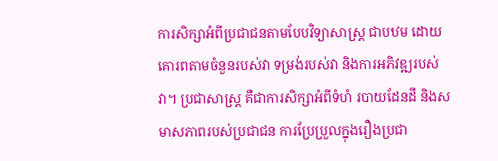ការសិក្សាអំពីប្រជាជនតាមបែបវិទ្យាសាស្រ្ត ជាបឋម ដោយគោរពតាមចំនួនរបស់វា ទម្រង់របស់វា និងការអភិវឌ្ឍរបស់វា។ ប្រជាសាស្រ្ត គឺជាការសិក្សាអំពីទំហំ របាយដែនដី និងសមាសភាពរបស់ប្រជាជន ការប្រែប្រួលក្នុងរឿងប្រជា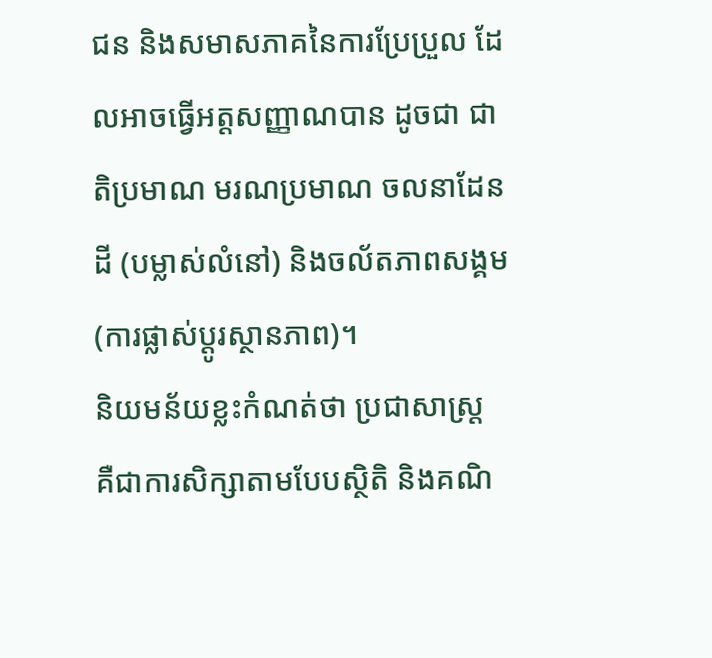ជន និងសមាសភាគនៃការប្រែប្រួល ដែលអាចធ្វើអត្តសញ្ញាណបាន ដូចជា ជាតិប្រមាណ មរណប្រមាណ ចលនាដែនដី (បម្លាស់លំនៅ) និងចល័តភាពសង្គម (ការផ្លាស់ប្តូរស្ថានភាព)។
និយមន័យខ្លះកំណត់ថា ប្រជាសាស្រ្ត គឺជាការសិក្សាតាមបែបស្ថិតិ និងគណិ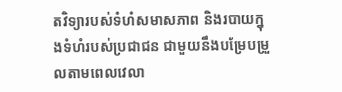តវិទ្យារបស់ទំហំសមាសភាព និងរបាយក្នុងទំហំរបស់ប្រជាជន ជាមួយនឹងបម្រែបម្រួលតាមពេលវេលា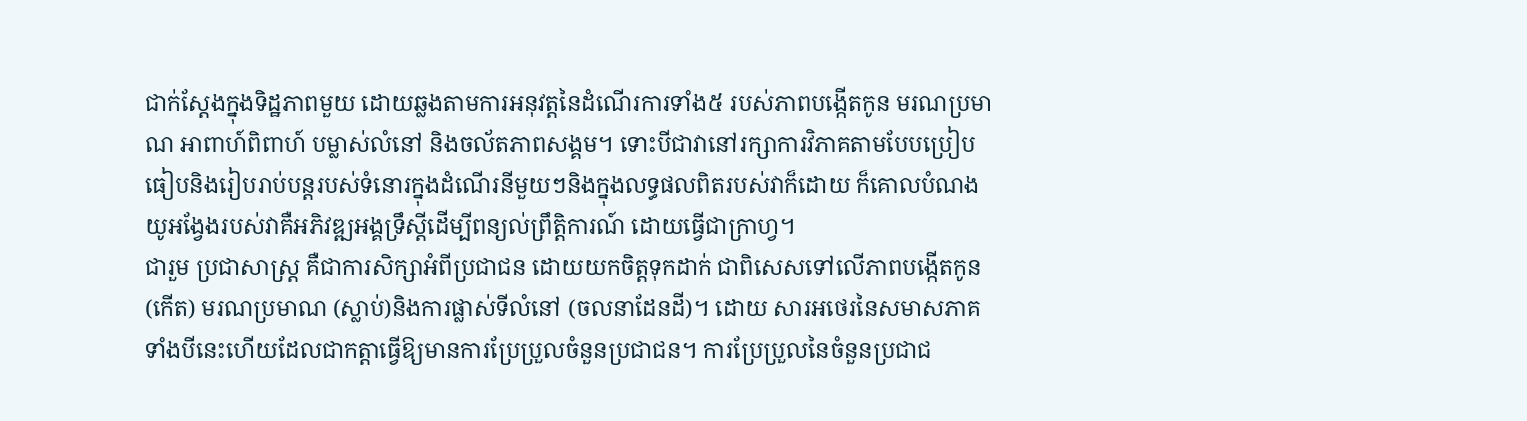ជាក់ស្តែងក្នុងទិដ្ឋភាពមួយ ដោយឆ្លងតាមការអនុវត្តនៃដំណើរការទាំង៥ របស់ភាពបង្កើតកូន មរណប្រមាណ អាពាហ៍ពិពាហ៍ បម្លាស់លំនៅ និងចល័តភាពសង្គម។ ទោះបីជាវានៅរក្សាការវិភាគតាមបែបប្រៀបធៀបនិងរៀបរាប់បន្តរបស់ទំនោរក្នុងដំណើរនីមួយៗនិងក្នុងលទ្ធផលពិតរបស់វាក៏ដោយ ក៏គោលបំណងយូអង្វែងរបស់វាគឺអភិវឌ្ឍអង្គទ្រឹស្តីដើម្បីពន្យល់ព្រឹត្តិការណ៍ ដោយធ្វើជាក្រាហ្វ។
ជារួម ប្រជាសាស្រ្ត គឺជាការសិក្សាអំពីប្រជាជន ដោយយកចិត្តទុកដាក់ ជាពិសេសទៅលើភាពបង្កើតកូន (កើត) មរណប្រមាណ (ស្លាប់)និងការផ្លាស់ទីលំនៅ (ចលនាដែនដី)។ ដោយ សារអថេរនៃសមាសភាគទាំងបីនេះហើយដែលជាកត្តាធ្វើឱ្យមានការប្រែប្រួលចំនួនប្រជាជន។ ការប្រែប្រួលនៃចំនួនប្រជាជ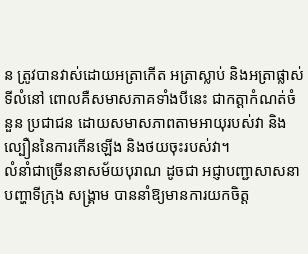ន ត្រូវបានវាស់ដោយអត្រាកើត អត្រាស្លាប់ និងអត្រាផ្លាស់ទីលំនៅ ពោលគឺសមាសភាគទាំងបីនេះ ជាកត្តាកំណត់ចំនួន ប្រជាជន ដោយសមាសភាពតាមអាយុរបស់វា និងល្បឿននៃការកើនឡើង និងថយចុះរបស់វា។
លំនាំជាច្រើននាសម័យបុរាណ ដូចជា អជ្ញាបញ្ជាសាសនា បញ្ហាទីក្រុង សង្រ្គាម បាននាំឱ្យមានការយកចិត្ត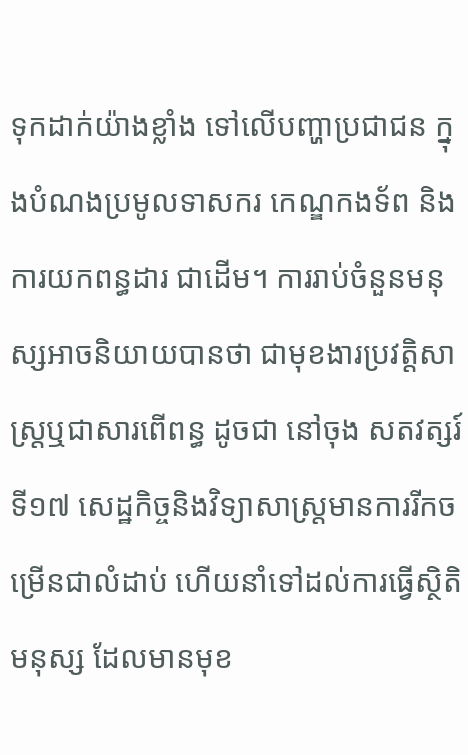ទុកដាក់យ៉ាងខ្លាំង ទៅលើបញ្ហាប្រជាជន ក្នុងបំណងប្រមូលទាសករ កេណ្ឌកងទ័ព និងការយកពន្ធដារ ជាដើម។ ការរាប់ចំនួនមនុស្សអាចនិយាយបានថា ជាមុខងារប្រវត្តិសាស្រ្តឬជាសារពើពន្ធ ដូចជា នៅចុង សតវត្សរ៍ទី១៧ សេដ្ឋកិច្ចនិងវិទ្យាសាស្រ្តមានការរីកចម្រើនជាលំដាប់ ហើយនាំទៅដល់ការធ្វើស្ថិតិ មនុស្ស ដែលមានមុខ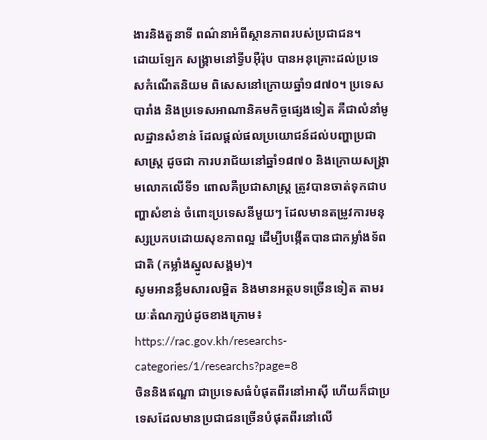ងារនិងតួនាទី ពណ៌នាអំពីស្ថានភាពរបស់ប្រជាជន។
ដោយឡែក សង្រ្គាមនៅទ្វីបអ៊ឺរ៉ុប បានអនុគ្រោះដល់ប្រទេសកំណើតនិយម ពិសេសនៅក្រោយឆ្នាំ១៨៧០។ ប្រទេសបារាំង និងប្រទេសអាណានិគមកិច្ចផ្សេងទៀត គឺជាលំនាំមូលដ្ឋានសំខាន់ ដែលផ្តល់ផលប្រយោជន៍ដល់បញ្ហាប្រជាសាស្រ្ត ដូចជា ការបរាជ័យនៅឆ្នាំ១៨៧០ និងក្រោយសង្រ្គាមលោកលើទី១ ពោលគឺប្រជាសាស្រ្ត ត្រូវបានចាត់ទុកជាបញ្ហាសំខាន់ ចំពោះប្រទេសនីមួយៗ ដែលមានតម្រូវការមនុស្សប្រកបដោយសុខភាពល្អ ដើម្បីបង្កើតបានជាកម្លាំងទ័ពជាតិ (កម្លាំងស្នូលសង្គម)។
សូមអានខ្លឹមសារលម្អិត និងមានអត្ថបទច្រើនទៀត តាមរយៈតំណភា្ជប់ដូចខាងក្រោម៖
https://rac.gov.kh/researchs-categories/1/researchs?page=8
ចិននិងឥណ្ឌា ជាប្រទេសធំបំផុតពីរនៅអាស៊ី ហើយក៏ជាប្រទេសដែលមានប្រជាជនច្រើនបំផុតពីរនៅលើ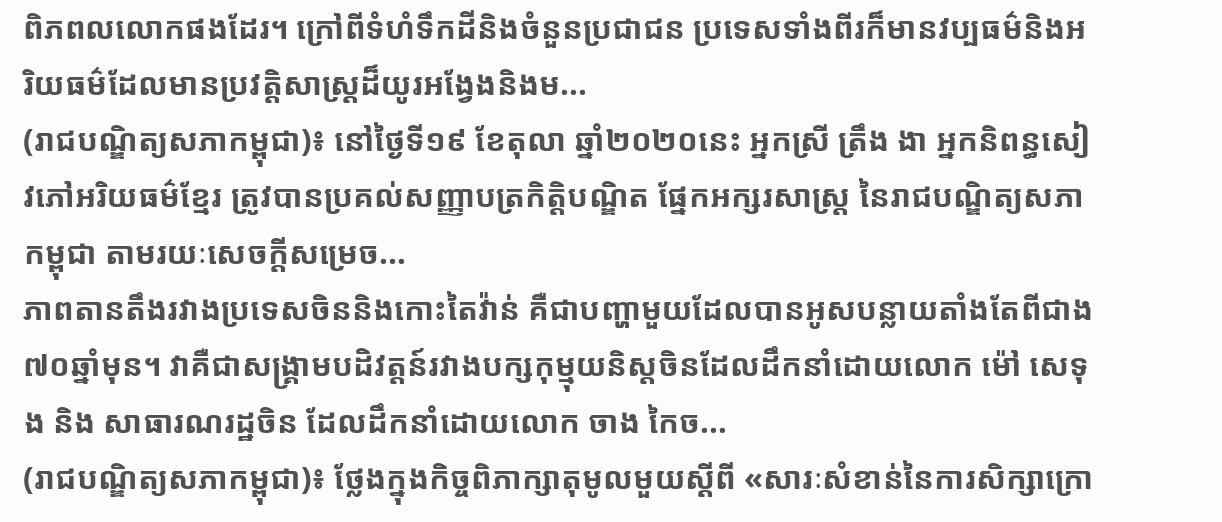ពិភពលលោកផងដែរ។ ក្រៅពីទំហំទឹកដីនិងចំនួនប្រជាជន ប្រទេសទាំងពីរក៏មានវប្បធម៌និងអរិយធម៌ដែលមានប្រវត្តិសាស្រ្តដ៏យូរអង្វែងនិងម...
(រាជបណ្ឌិត្យសភាកម្ពុជា)៖ នៅថ្ងៃទី១៩ ខែតុលា ឆ្នាំ២០២០នេះ អ្នកស្រី ត្រឹង ងា អ្នកនិពន្ធសៀវភៅអរិយធម៌ខ្មែរ ត្រូវបានប្រគល់សញ្ញាបត្រកិត្តិបណ្ឌិត ផ្នែកអក្សរសាស្ត្រ នៃរាជបណ្ឌិត្យសភាកម្ពុជា តាមរយៈសេចក្ដីសម្រេច...
ភាពតានតឹងរវាងប្រទេសចិននិងកោះតៃវ៉ាន់ គឺជាបញ្ហាមួយដែលបានអូសបន្លាយតាំងតែពីជាង ៧០ឆ្នាំមុន។ វាគឺជាសង្គ្រាមបដិវត្តន៍រវាងបក្សកុម្មុយនិស្តចិនដែលដឹកនាំដោយលោក ម៉ៅ សេទុង និង សាធារណរដ្ឋចិន ដែលដឹកនាំដោយលោក ចាង កៃច...
(រាជបណ្ឌិត្យសភាកម្ពុជា)៖ ថ្លែងក្នុងកិច្ចពិភាក្សាតុមូលមួយស្ដីពី «សារៈសំខាន់នៃការសិក្សាក្រោ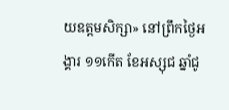យឧត្ដមសិក្សា» នៅព្រឹកថ្ងៃអង្គារ ១១កើត ខែអស្សុជ ឆ្នាំជូ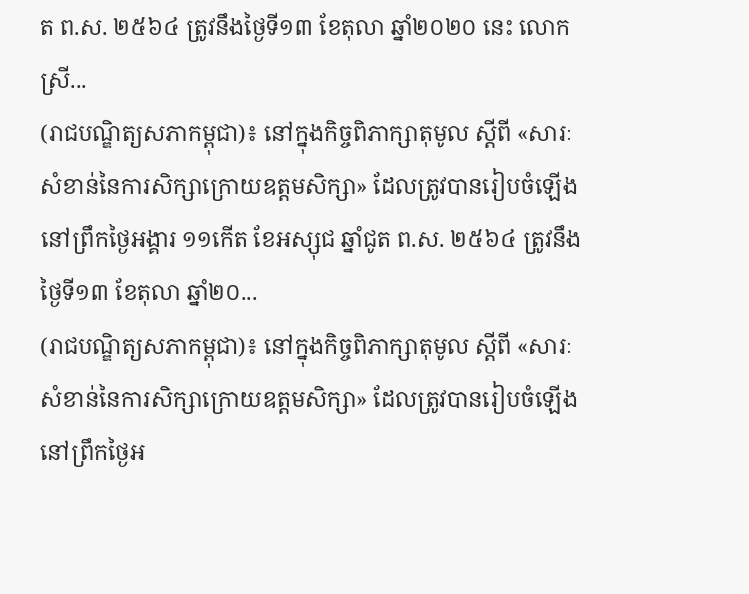ត ព.ស. ២៥៦៤ ត្រូវនឹងថ្ងៃទី១៣ ខែតុលា ឆ្នាំ២០២០ នេះ លោកស្រី...
(រាជបណ្ឌិត្យសភាកម្ពុជា)៖ នៅក្នុងកិច្ចពិភាក្សាតុមូល ស្ដីពី «សារៈសំខាន់នៃការសិក្សាក្រោយឧត្ដមសិក្សា» ដែលត្រូវបានរៀបចំឡើងនៅព្រឹកថ្ងៃអង្គារ ១១កើត ខែអស្សុជ ឆ្នាំជូត ព.ស. ២៥៦៤ ត្រូវនឹងថ្ងៃទី១៣ ខែតុលា ឆ្នាំ២០...
(រាជបណ្ឌិត្យសភាកម្ពុជា)៖ នៅក្នុងកិច្ចពិភាក្សាតុមូល ស្ដីពី «សារៈសំខាន់នៃការសិក្សាក្រោយឧត្ដមសិក្សា» ដែលត្រូវបានរៀបចំឡើងនៅព្រឹកថ្ងៃអ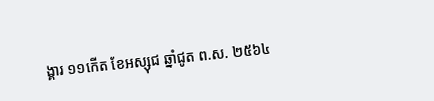ង្គារ ១១កើត ខែអស្សុជ ឆ្នាំជូត ព.ស. ២៥៦៤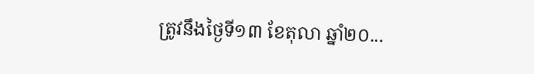ត្រូវនឹងថ្ងៃទី១៣ ខែតុលា ឆ្នាំ២០...